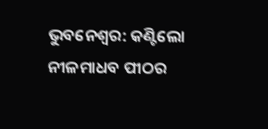ଭୁବନେଶ୍ବର: କଣ୍ଟିଲୋ ନୀଳମାଧବ ପୀଠର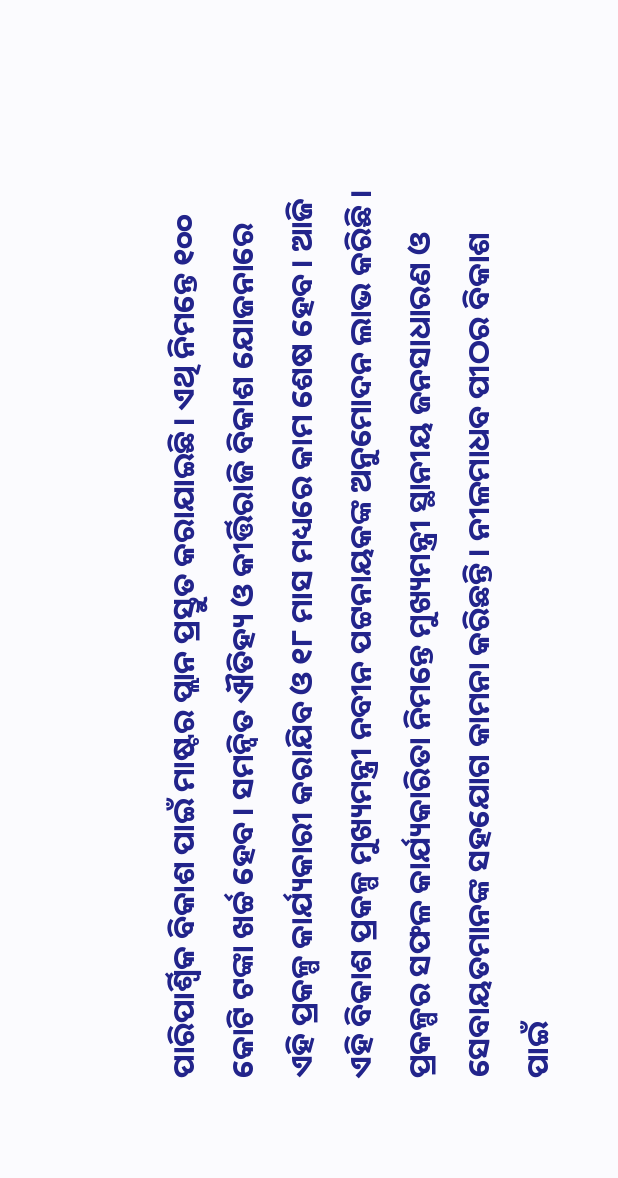ପାରିପାର୍ଶ୍ବିକ ବିକାଶ ପାଇଁ ମାଷ୍ଟର ପ୍ଲାନ ପ୍ରସ୍ତୁତ କରାଯାଇଛି। ଏଥି ନିମନ୍ତେ ୧୦୦ କୋଟି ଟଙ୍କା ଖର୍ଚ୍ଚ ହେବ। ସମନ୍ୱିତ ଐତିହ୍ୟ ଓ କୀର୍ତ୍ତିରାଜି ବିକାଶ ଯୋଜନାରେ ଏହି ପ୍ରକଳ୍ପ କାର୍ଯ୍ୟକାରୀ କରାଯିବ ଓ ୧୮ ମାସ ମଧ୍ୟରେ କାମ ଶେଷ ହେବ। ଆଜି ଏହି ବିକାଶ ପ୍ରକଳ୍ପ ମୁଖ୍ୟମନ୍ତ୍ରୀ ନବୀନ ପଟ୍ଟନାୟକଙ୍କ ଅନୁମୋଦନ ଲାଭ କରିଛି । ପ୍ରକଳ୍ପର ସଫଳ କାର୍ଯ୍ୟକାରିତା ନିମନ୍ତେ ମୁଖ୍ୟମନ୍ତ୍ରୀ ସ୍ଥାନୀୟ ଜନସାଧାରଣ ଓ ସେବାୟତମାନଙ୍କ ସହଯୋଗ କାମନା କରିଛନ୍ତି। ନୀଳମାଧବ ପୀଠର ବିକାଶ ପାଇଁ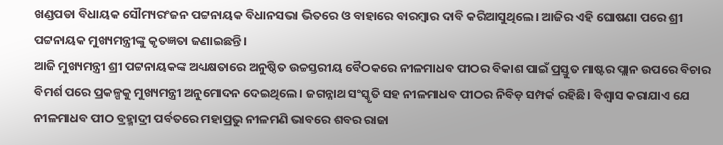ଖଣ୍ଡପଡା ବିଧାୟକ ସୌମ୍ୟରଂଜନ ପଟ୍ଟନାୟକ ବିଧାନସଭା ଭିତରେ ଓ ବାହାରେ ବାରମ୍ବାର ଦାବି କରିଆସୁଥିଲେ। ଆଜିର ଏହି ଘୋଷଣା ପରେ ଶ୍ରୀ ପଟ୍ଟନାୟକ ମୁଖ୍ୟମନ୍ତ୍ରୀଙ୍କୁ କୃତଜ୍ଞତା ଜଣାଇଛନ୍ତି।
ଆଜି ମୁଖ୍ୟମନ୍ତ୍ରୀ ଶ୍ରୀ ପଟ୍ଟନାୟକଙ୍କ ଅଧ୍ୟକ୍ଷତାରେ ଅନୁଷ୍ଠିତ ଉଚ୍ଚସ୍ତରୀୟ ବୈଠକରେ ନୀଳମାଧବ ପୀଠର ବିକାଶ ପାଇଁ ପ୍ରସ୍ତୁତ ମାଷ୍ଟର ପ୍ଲାନ ଉପରେ ବିଚାର ବିମର୍ଶ ପରେ ପ୍ରକଳ୍ପକୁ ମୁଖ୍ୟମନ୍ତ୍ରୀ ଅନୁମୋଦନ ଦେଇଥିଲେ। ଜଗନ୍ନାଥ ସଂସ୍କୃତି ସହ ନୀଳମାଧବ ପୀଠର ନିବିଡ଼ ସମ୍ପର୍କ ରହିଛି। ବିଶ୍ବାସ କରାଯାଏ ଯେ ନୀଳମାଧବ ପୀଠ ବ୍ରହ୍ମାଦ୍ରୀ ପର୍ବତରେ ମହାପ୍ରଭୁ ନୀଳମଣି ଭାବରେ ଶବର ରାଜା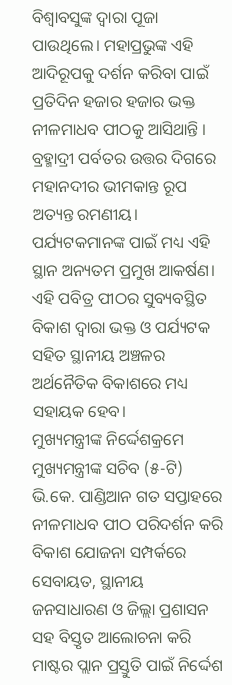ବିଶ୍ବାବସୁଙ୍କ ଦ୍ବାରା ପୂଜା ପାଉଥିଲେ। ମହାପ୍ରଭୁଙ୍କ ଏହି ଆଦିରୂପକୁ ଦର୍ଶନ କରିବା ପାଇଁ ପ୍ରତିଦିନ ହଜାର ହଜାର ଭକ୍ତ ନୀଳମାଧବ ପୀଠକୁ ଆସିଥାନ୍ତି । ବ୍ରହ୍ମାଦ୍ରୀ ପର୍ବତର ଉତ୍ତର ଦିଗରେ ମହାନଦୀର ଭୀମକାନ୍ତ ରୂପ ଅତ୍ୟନ୍ତ ରମଣୀୟ। ପର୍ଯ୍ୟଟକମାନଙ୍କ ପାଇଁ ମଧ୍ୟ ଏହି ସ୍ଥାନ ଅନ୍ୟତମ ପ୍ରମୁଖ ଆକର୍ଷଣ। ଏହି ପବିତ୍ର ପୀଠର ସୁବ୍ୟବସ୍ଥିତ ବିକାଶ ଦ୍ବାରା ଭକ୍ତ ଓ ପର୍ଯ୍ୟଟକ ସହିତ ସ୍ଥାନୀୟ ଅଞ୍ଚଳର ଅର୍ଥନୈତିକ ବିକାଶରେ ମଧ୍ୟ ସହାୟକ ହେବ।
ମୁଖ୍ୟମନ୍ତ୍ରୀଙ୍କ ନିର୍ଦ୍ଦେଶକ୍ରମେ ମୁଖ୍ୟମନ୍ତ୍ରୀଙ୍କ ସଚିବ (୫-ଟି) ଭି.କେ. ପାଣ୍ଡିଆନ ଗତ ସପ୍ତାହରେ ନୀଳମାଧବ ପୀଠ ପରିଦର୍ଶନ କରି ବିକାଶ ଯୋଜନା ସମ୍ପର୍କରେ ସେବାୟତ, ସ୍ଥାନୀୟ ଜନସାଧାରଣ ଓ ଜିଲ୍ଲା ପ୍ରଶାସନ ସହ ବିସ୍ତୃତ ଆଲୋଚନା କରି ମାଷ୍ଟର ପ୍ଲାନ ପ୍ରସ୍ତୁତି ପାଇଁ ନିର୍ଦ୍ଦେଶ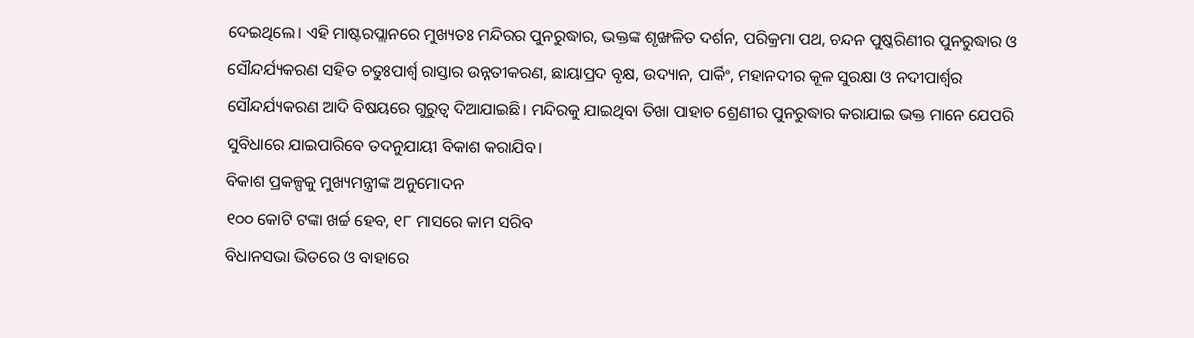ଦେଇଥିଲେ। ଏହି ମାଷ୍ଟରପ୍ଲାନରେ ମୁଖ୍ୟତଃ ମନ୍ଦିରର ପୁନରୁଦ୍ଧାର, ଭକ୍ତଙ୍କ ଶୃଙ୍ଖଳିତ ଦର୍ଶନ, ପରିକ୍ରମା ପଥ, ଚନ୍ଦନ ପୁଷ୍କରିଣୀର ପୁନରୁଦ୍ଧାର ଓ ସୌନ୍ଦର୍ଯ୍ୟକରଣ ସହିତ ଚତୁଃପାର୍ଶ୍ବ ରାସ୍ତାର ଉନ୍ନତୀକରଣ, ଛାୟାପ୍ରଦ ବୃକ୍ଷ, ଉଦ୍ୟାନ, ପାର୍କିଂ, ମହାନଦୀର କୂଳ ସୁରକ୍ଷା ଓ ନଦୀପାର୍ଶ୍ବର ସୌନ୍ଦର୍ଯ୍ୟକରଣ ଆଦି ବିଷୟରେ ଗୁରୁତ୍ବ ଦିଆଯାଇଛି। ମନ୍ଦିରକୁ ଯାଇଥିବା ତିଖା ପାହାଚ ଶ୍ରେଣୀର ପୁନରୁଦ୍ଧାର କରାଯାଇ ଭକ୍ତ ମାନେ ଯେପରି ସୁବିଧାରେ ଯାଇପାରିବେ ତଦନୁଯାୟୀ ବିକାଶ କରାଯିବ।
ବିକାଶ ପ୍ରକଳ୍ପକୁ ମୁଖ୍ୟମନ୍ତ୍ରୀଙ୍କ ଅନୁମୋଦନ
୧୦୦ କୋଟି ଟଙ୍କା ଖର୍ଚ୍ଚ ହେବ, ୧୮ ମାସରେ କାମ ସରିବ
ବିଧାନସଭା ଭିତରେ ଓ ବାହାରେ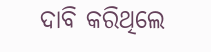ଦାବି କରିଥିଲେ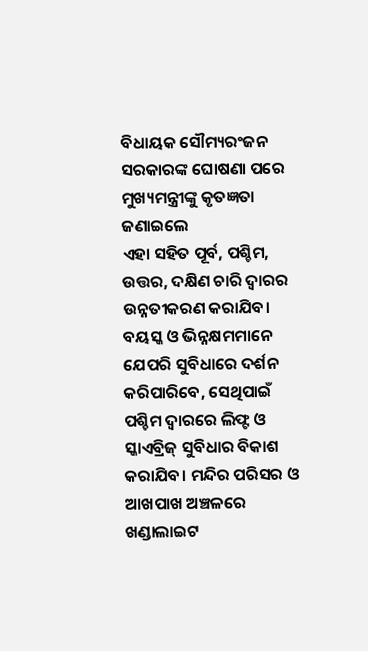ବିଧାୟକ ସୌମ୍ୟରଂଜନ
ସରକାରଙ୍କ ଘୋଷଣା ପରେ ମୁଖ୍ୟମନ୍ତ୍ରୀଙ୍କୁ କୃତଜ୍ଞତା ଜଣାଇଲେ
ଏହା ସହିତ ପୂର୍ବ, ପଶ୍ଚିମ, ଉତ୍ତର, ଦକ୍ଷିଣ ଚାରି ଦ୍ବାରର ଉନ୍ନତୀକରଣ କରାଯିବ। ବୟସ୍କ ଓ ଭିନ୍ନକ୍ଷମମାନେ ଯେପରି ସୁବିଧାରେ ଦର୍ଶନ କରିପାରିବେ, ସେଥିପାଇଁ ପଶ୍ଚିମ ଦ୍ୱାରରେ ଲିଫ୍ଟ ଓ ସ୍କାଏବ୍ରିଜ୍ ସୁବିଧାର ବିକାଶ କରାଯିବ। ମନ୍ଦିର ପରିସର ଓ ଆଖପାଖ ଅଞ୍ଚଳରେ ଖଣ୍ଡାଲାଇଟ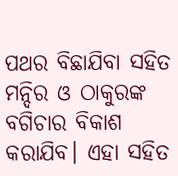ପଥର ବିଛାଯିବା ସହିତ ମନ୍ଦିର ଓ ଠାକୁରଙ୍କ ବଗିଚାର ବିକାଶ କରାଯିବ। ଏହା ସହିତ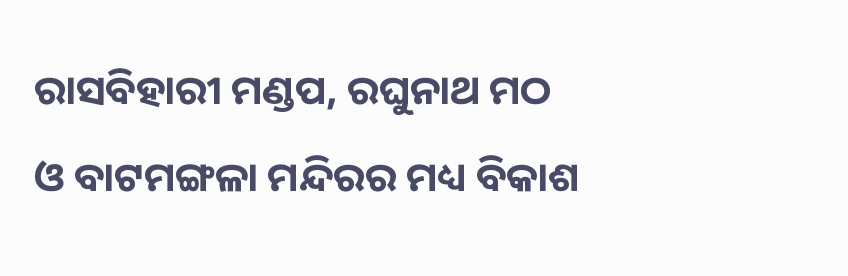ରାସବିହାରୀ ମଣ୍ଡପ, ରଘୁନାଥ ମଠ ଓ ବାଟମଙ୍ଗଳା ମନ୍ଦିରର ମଧ୍ୟ ବିକାଶ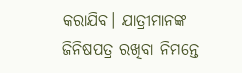କରାଯିବ। ଯାତ୍ରୀମାନଙ୍କ ଜିନିଷପତ୍ର ରଖିବା ନିମନ୍ତେ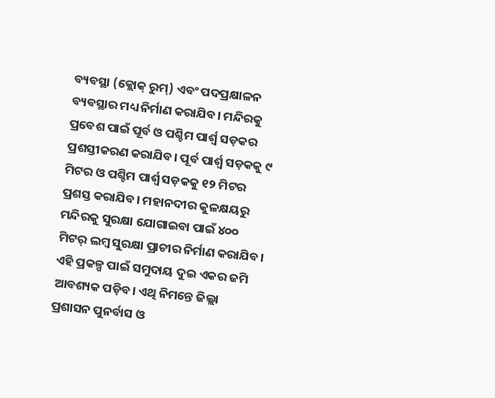ବ୍ୟବସ୍ଥା (କ୍ଲୋକ୍ ରୁମ୍) ଏବଂ ପଦପ୍ରକ୍ଷାଳନ ବ୍ୟବସ୍ଥାର ମଧ୍ୟ ନିର୍ମାଣ କରାଯିବ। ମନ୍ଦିରକୁ ପ୍ରବେଶ ପାଇଁ ପୂର୍ବ ଓ ପଶ୍ଚିମ ପାର୍ଶ୍ବ ସଡ଼କର ପ୍ରଶସ୍ତୀକରଣ କରାଯିବ। ପୂର୍ବ ପାର୍ଶ୍ବ ସଡ଼କକୁ ୯ ମିଟର ଓ ପଶ୍ଚିମ ପାର୍ଶ୍ବ ସଡ଼କକୁ ୧୨ ମିଟର ପ୍ରଶସ୍ତ କରାଯିବ। ମହାନଦୀର କୁଳକ୍ଷୟରୁ ମନ୍ଦିରକୁ ସୁରକ୍ଷା ଯୋଗାଇବା ପାଇଁ ୪୦୦ ମିଟର୍ ଲମ୍ବ ସୁରକ୍ଷା ପ୍ରାଚୀର ନିର୍ମାଣ କରାଯିବ।
ଏହି ପ୍ରକଳ୍ପ ପାଇଁ ସମୁଦାୟ ଦୁଇ ଏକର ଜମି ଆବଶ୍ୟକ ପଡ଼ିବ। ଏଥି ନିମନ୍ତେ ଜିଲ୍ଲା ପ୍ରଶାସନ ପୁନର୍ବାସ ଓ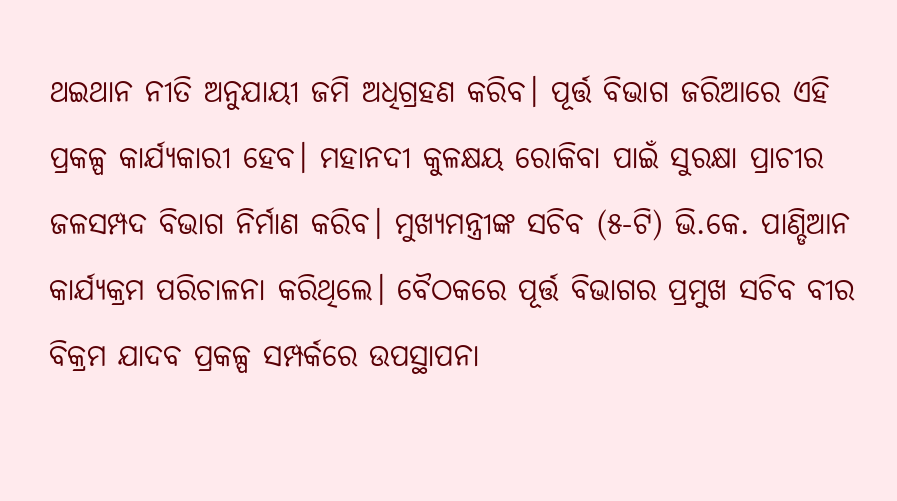ଥଇଥାନ ନୀତି ଅନୁଯାୟୀ ଜମି ଅଧିଗ୍ରହଣ କରିବ। ପୂର୍ତ୍ତ ବିଭାଗ ଜରିଆରେ ଏହି ପ୍ରକଳ୍ପ କାର୍ଯ୍ୟକାରୀ ହେବ। ମହାନଦୀ କୁଳକ୍ଷୟ ରୋକିବା ପାଇଁ ସୁରକ୍ଷା ପ୍ରାଚୀର ଜଳସମ୍ପଦ ବିଭାଗ ନିର୍ମାଣ କରିବ। ମୁଖ୍ୟମନ୍ତ୍ରୀଙ୍କ ସଚିବ (୫-ଟି) ଭି.କେ. ପାଣ୍ଡିଆନ କାର୍ଯ୍ୟକ୍ରମ ପରିଚାଳନା କରିଥିଲେ। ବୈଠକରେ ପୂର୍ତ୍ତ ବିଭାଗର ପ୍ରମୁଖ ସଚିବ ବୀର ବିକ୍ରମ ଯାଦବ ପ୍ରକଳ୍ପ ସମ୍ପର୍କରେ ଉପସ୍ଥାପନା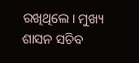ରଖିଥିଲେ। ମୁଖ୍ୟ ଶାସନ ସଚିବ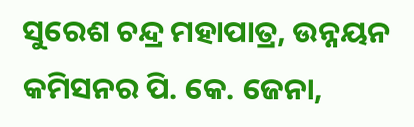ସୁରେଶ ଚନ୍ଦ୍ର ମହାପାତ୍ର, ଉନ୍ନୟନ କମିସନର ପି. କେ. ଜେନା,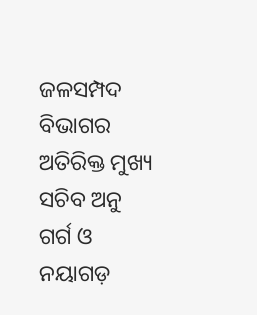ଜଳସମ୍ପଦ ବିଭାଗର ଅତିରିକ୍ତ ମୁଖ୍ୟ ସଚିବ ଅନୁ ଗର୍ଗ ଓ ନୟାଗଡ଼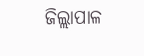ଜିଲ୍ଲାପାଳ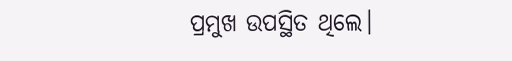ପ୍ରମୁଖ ଉପସ୍ଥିତ ଥିଲେ।